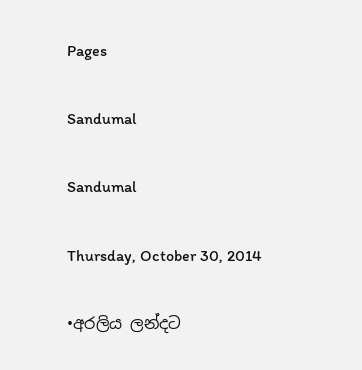Pages

Sandumal

Sandumal

Thursday, October 30, 2014

•අරලිය ලන්දට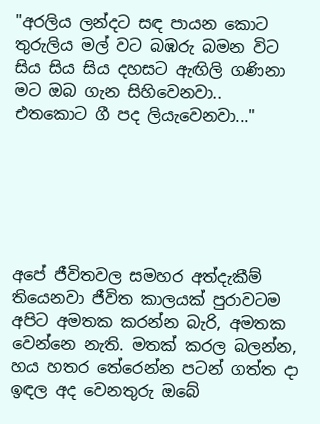"අරලිය ලන්දට සඳ පායන කොට තුරුලිය මල් වට බඹරු බමන විට
සිය සිය සිය දහසට ඇඟිලි ගණිනා මට ඔබ ගැන සිහිවෙනවා..
එතකොට ගී පද ලියැවෙනවා..."






අපේ ජීවිතවල සමහර අත්දැකීම් තියෙනවා ජීවිත කාලයක් පුරාවටම අපිට අමතක කරන්න බැරි, අමතක වෙන්නෙ නැති. මතක් කරල බලන්න, හය හතර තේරෙන්න පටන් ගත්ත දා ඉඳල අද වෙනතුරු ඔබේ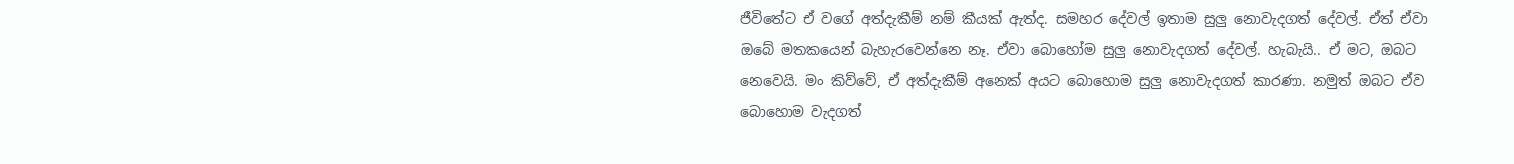ජීවිතේට ඒ වගේ අත්දැකීම් නම් කීයක් ඇත්ද. සමහර දේවල් ඉතාම සුලු නොවැදගත් දේවල්. ඒත් ඒවා ඔබේ මතකයෙන් බැහැරවෙන්නෙ නෑ. ඒවා බොහෝම සුලු නොවැදගත් දේවල්. හැබැයි.. ඒ මට, ඔබට නෙවෙයි. මං කිව්වේ, ඒ අත්දැකීම් අනෙක් අයට බොහොම සුලු නොවැදගත් කාරණා. නමුත් ඔබට ඒව බොහොම වැදගත්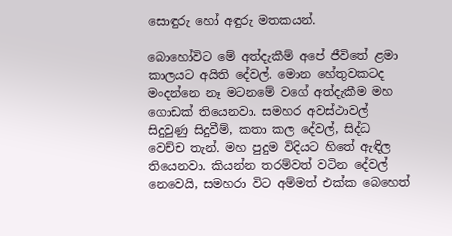සොඳුරු හෝ අඳුරු මතකයන්.

බොහෝවිට මේ අත්දැකීම් අපේ ජීවිතේ ළමා කාලයට අයිති දේවල්. මොන හේතුවකටද මංදන්නෙ නෑ මටනමේ වගේ අත්දැකීම මහ ගොඩක් තියෙනවා. සමහර අවස්ථාවල් සිදුවුණු සිදුවීම්, කතා කල දේවල්, සිද්ධ වෙච්ච තැන්. මහ පුදුම විදියට හිතේ ඇඳිල තියෙනවා. කියන්න තරම්වත් වටින දේවල් නෙවෙයි, සමහරා විට අම්මත් එක්ක බෙහෙත්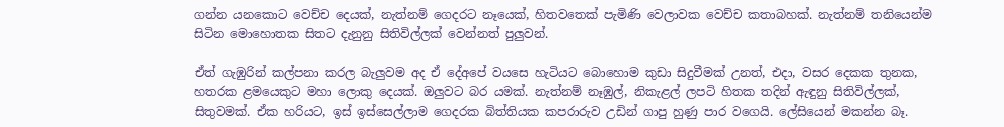ගන්න යනකොට වෙච්ච දෙයක්, නැත්නම් ගෙදරට නෑයෙක්, හිතවතෙක් පැමිණි වෙලාවක වෙච්ච කතාබහක්. නැත්නම් තනියෙන්ම සිටින මොහොතක සිතට දැනුනු සිතිවිල්ලක් වෙන්නත් පුලුවන්.

ඒත් ගැඹුරින් කල්පනා කරල බැලුවම අද ඒ දේඅපේ වයසෙ හැටියට බොහොම කුඩා සිදුවීමක් උනත්, එදා, වසර දෙකක තුනක, හතරක ළමයෙකුට මහා ලොකු දෙයක්. ඔලුවට බර යමක්. නැත්නම් නෑඹුල්, නිකැළල් ලපටි හිතක තදින් ඇඳුනු සිතිවිල්ලක්, සිතුවමක්. ඒක හරියට, ඉස් ඉස්සෙල්ලාම ගෙදරක බිත්තියක කපරාරුව උඩින් ගාපු හුණු පාර වගෙයි. ලේසියෙන් මකන්න බෑ.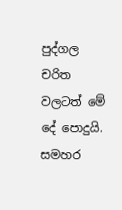පුද්ගල චරිත වලටත් මේ දේ පොදුයි. සමහර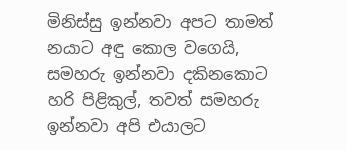මිනිස්සු ඉන්නවා අපට තාමත් නයාට අඳු කොල වගෙයි, සමහරු ඉන්නවා දකිනකොට හරි පිළිකුල්, තවත් සමහරු ඉන්නවා අපි එයාලට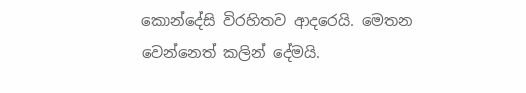කොන්දේසි විරහිතව ආදරෙයි. මෙතන වෙන්නෙත් කලින් දේමයි.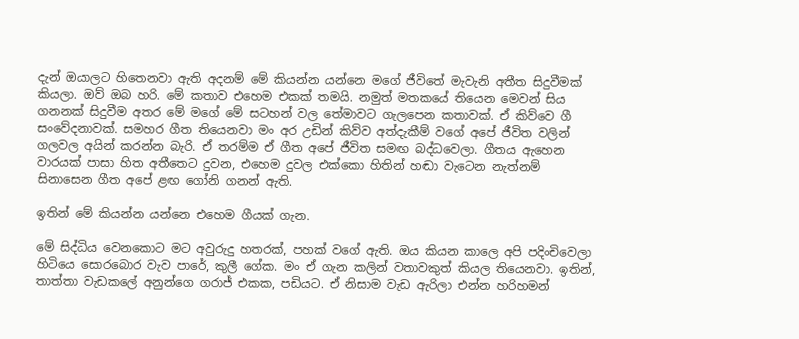දැන් ඔයාලට හිතෙනවා ඇති අදනම් මේ කියන්න යන්නෙ මගේ ජීවිතේ මැවැනි අතීත සිදුවීමක් කියලා. ඔව් ඔබ හරි. මේ කතාව එහෙම එකක් තමයි. නමුත් මතකයේ තියෙන මෙවන් සිය ගනනක් සිදුවීම අතර මේ මගේ මේ සටහන් වල තේමාවට ගැලපෙන කතාවක්. ඒ කිව්වෙ ගී සංවේදනාවක්. සමහර ගීත තියෙනවා මං අර උඩින් කිව්ව අත්දැකීම් වගේ අපේ ජීවිත වලින් ගලවල අයින් කරන්න බැරි. ඒ තරම්ම ඒ ගීත අපේ ජීවිත සමඟ බද්ධවෙලා. ගීතය ඇහෙන වාරයක් පාසා හිත අතීතෙට දුවන, එහෙම දුවල එක්කො හිතින් හඬා වැටෙන නැත්නම් සිනාසෙන ගීත අපේ ළඟ ගෝනි ගනන් ඇති.

ඉතින් මේ කියන්න යන්නෙ එහෙම ගීයක් ගැන.

මේ සිද්ධිය වෙනකොට මට අවුරුදු හතරක්, පහක් වගේ ඇති. ඔය කියන කාලෙ අපි පදිංචිවෙලා හිටියෙ සොරබොර වැව පාරේ, කුලී ගේක. මං ඒ ගැන කලින් වතාවකුත් කියල තියෙනවා. ඉතින්, තාත්තා වැඩකලේ අනුන්ගෙ ගරාජ් එකක, පඩියට. ඒ නිසාම වැඩ ඇරිලා එන්න හරිහමන්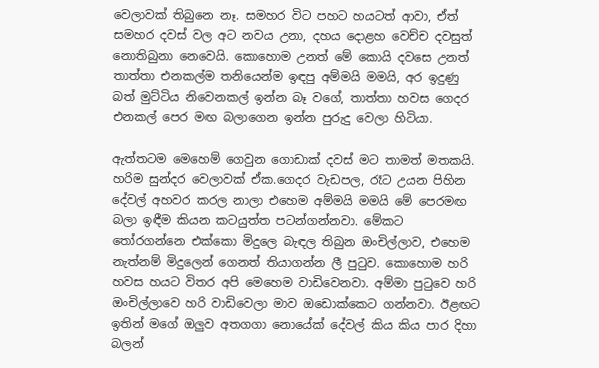වෙලාවක් තිබුනෙ නෑ. සමහර විට පහට හයටත් ආවා, ඒත් සමහර දවස් වල අට නවය උනා, දහය දොළහ වෙච්ච දවසුත් නොතිබුනා නෙවෙයි. කොහොම උනත් මේ කොයි දවසෙ උනත් තාත්තා එනකල්ම තනියෙන්ම ඉඳපු අම්මයි මමයි, අර ඉදුණු බත් මුට්ටිය නිවෙනකල් ඉන්න බෑ වගේ, තාත්තා හවස ගෙදර එනකල් පෙර මඟ බලාගෙන ඉන්න පුරුදු වෙලා හිටියා.

ඇත්තටම මෙහෙම් ගෙවුන ගොඩාක් දවස් මට තාමත් මතකයි. හරිම සුන්දර වෙලාවක් ඒක.ගෙදර වැඩපල, රෑට උයන පිහින දේවල් අහවර කරල නාලා එහෙම අම්මයි මමයි මේ පෙරමඟ බලා ඉඳීම කියන කටයුත්ත පටන්ගන්නවා. මේකට තෝරගන්නෙ එක්කො මිදුලෙ බැඳල තිබුන ඔංචිල්ලාව, එහෙම නැත්නම් මිදුලෙන් ගෙනත් තියාගන්න ලී පුටුව. කොහොම හරි හවස හයට විතර අපි මෙහෙම වාඩිවෙනවා. අම්මා පුටුවෙ හරි ඔංචිල්ලාවෙ හරි වාඩිවෙලා මාව ඔඩොක්කෙට ගන්නවා. ඊළඟට ඉතින් මගේ ඔලුව අතගගා නොයේක් දේවල් කිය කිය පාර දිහා බලන්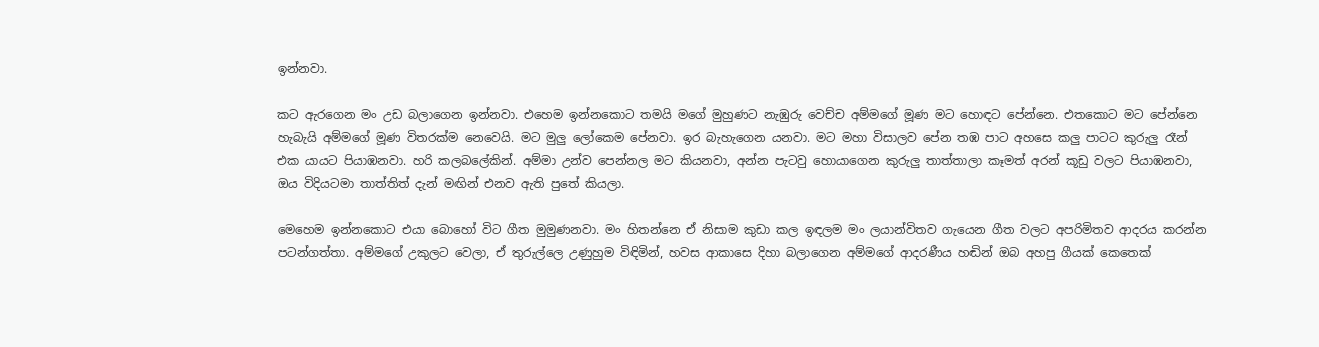ඉන්නවා.

කට ඇරගෙන මං උඩ බලාගෙන ඉන්නවා. එහෙම ඉන්නකොට තමයි මගේ මුහුණට නැඹුරු වෙච්ච අම්මගේ මූණ මට හොඳට පේන්නෙ. එතකොට මට පේන්නෙ හැබැයි අම්මගේ මූණ විතරක්ම නෙවෙයි. මට මුලු ලෝකෙම පේනවා. ඉර බැහැගෙන යනවා. මට මහා විසාලව පේන තඹ පාට අහසෙ කලු පාටට කුරුලු රෑන් එක යායට පියාඹනවා. හරි කලබලේකින්. අම්මා උන්ව පෙන්නල මට කියනවා, අන්න පැටවු හොයාගෙන කුරුලු තාත්තාලා කෑමත් අරන් කූඩු වලට පියාඹනවා, ඔය විදියටමා තාත්තිත් දැන් මඟින් එනව ඇති පුතේ කියලා.

මෙහෙම ඉන්නකොට එයා බොහෝ විට ගීත මුමුණනවා. මං හිතන්නෙ ඒ නිසාම කුඩා කල ඉඳලම මං ලයාන්විතව ගැයෙන ගීත වලට අපරිමිතව ආදරය කරන්න පටන්ගත්තා. අම්මගේ උකුලට වෙලා, ඒ තුරුල්ලෙ උණුහුම විඳිමින්, හවස ආකාසෙ දිහා බලාගෙන අම්මගේ ආදරණීය හඬින් ඔබ අහපු ගීයක් කෙතෙක්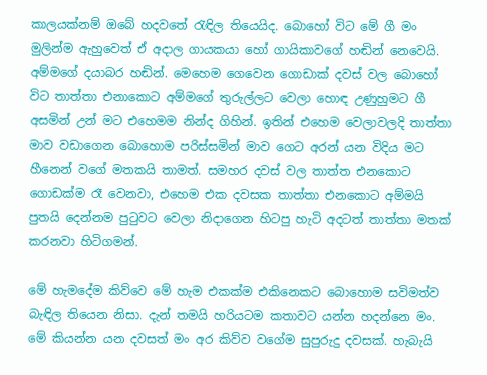කාලයක්නම් ඔබේ හදවතේ රැඳිල තියෙයිද. බොහෝ විට මේ ගී මං මුලින්ම ඇහුවෙත් ඒ අදාල ගායකයා හෝ ගායිකාවගේ හඬින් නෙවෙයි. අම්මගේ දයාබර හඬින්. මෙහෙම ගෙවෙන ගොඩාක් දවස් වල බොහෝ විට තාත්තා එනාකොට අම්මගේ තුරුල්ලට වෙලා හොඳ උණුහුමට ගී අසමින් උන් මට එහෙමම නින්ද ගිහින්. ඉතින් එහෙම වෙලාවලදි තාත්තා මාව වඩාගෙන බොහොම පරිස්සමින් මාව ගෙට අරන් යන විදිය මට හීනෙන් වගේ මතකයි තාමත්. සමහර දවස් වල තාත්ත එනකොට ගොඩක්ම රෑ වෙනවා, එහෙම එක දවසක තාත්තා එනකොට අම්මයි පුතයි දෙන්නම පුටුවට වෙලා නිදාගෙන හිටපු හැටි අදටත් තාත්තා මතක් කරනවා හිටිගමන්.

මේ හැමදේම කිව්වෙ මේ හැම එකක්ම එකිනෙකට බොහොම සවිමත්ව බැඳිල තියෙන නිසා. දැන් තමයි හරියටම කතාවට යන්න හදන්නෙ මං. මේ කියන්න යන දවසත් මං අර කිව්ව වගේම සුපුරුදු දවසක්. හැබැයි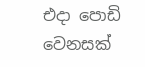එදා පොඩි වෙනසක්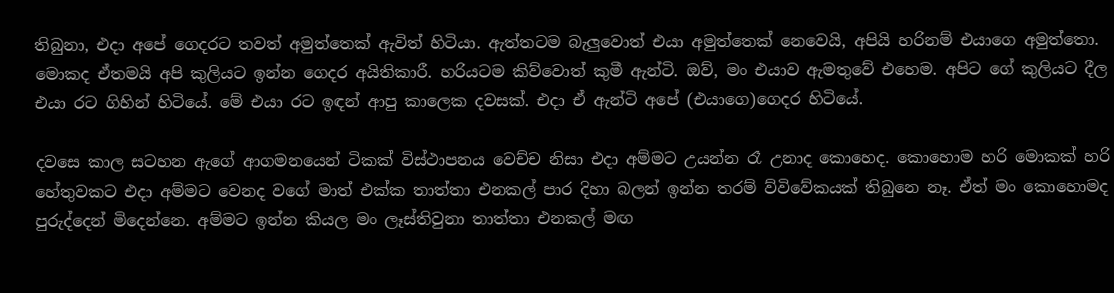තිබුනා, එදා අපේ ගෙදරට තවත් අමුත්තෙක් ඇවිත් හිටියා. ඇත්තටම බැලුවොත් එයා අමුත්තෙක් නෙවෙයි, අපියි හරිනම් එයාගෙ අමුත්තො. මොකද ඒතමයි අපි කුලියට ඉන්න ගෙදර අයිතිකාරී. හරියටම කිව්වොත් කුමී ඇන්ටි. ඔව්, මං එයාව ඇමතුවේ එහෙම. අපිට ගේ කුලියට දීල එයා රට ගිහින් හිටියේ. මේ එයා රට ඉඳන් ආපු කාලෙක දවසක්. එදා ඒ ඇන්ටි අපේ (එයාගෙ)ගෙදර හිටියේ.

දවසෙ කාල සටහන ඇගේ ආගමනයෙන් ටිකක් විස්ථාපනය වෙච්ච නිසා එදා අම්මට උයන්න රෑ උනාද කොහෙද. කොහොම හරි මොකක් හරි හේතුවකට එදා අම්මට වෙනද වගේ මාත් එක්ක තාත්තා එනකල් පාර දිහා බලන් ඉන්න තරම් ව්විවේකයක් තිබුනෙ නෑ. ඒත් මං කොහොමද පුරුද්දෙන් මිදෙන්නෙ. අම්මට ඉන්න කියල මං ලෑස්තිවුනා තාත්තා එනකල් මඟ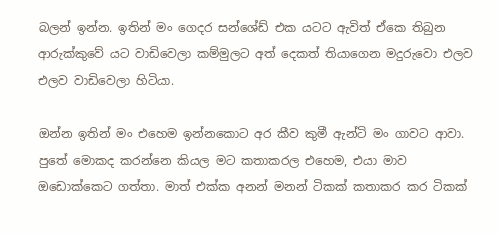බලන් ඉන්න. ඉතින් මං ගෙදර සන්ශේඩ් එක යටට ඇවිත් ඒකෙ තිබුන ආරුක්කුවේ යට වාඩිවෙලා කම්මුලට අත් දෙකත් තියාගෙන මදුරුවො එලව එලව වාඩිවෙලා හිටියා.

ඔන්න ඉතින් මං එහෙම ඉන්නකොට අර කීව කුමී ඇන්ටි මං ගාවට ආවා. පුතේ මොකද කරන්නෙ කියල මට කතාකරල එහෙම, එයා මාව ඔඩොක්කෙට ගත්තා. මාත් එක්ක අනන් මනන් ටිකක් කතාකර කර ටිකක්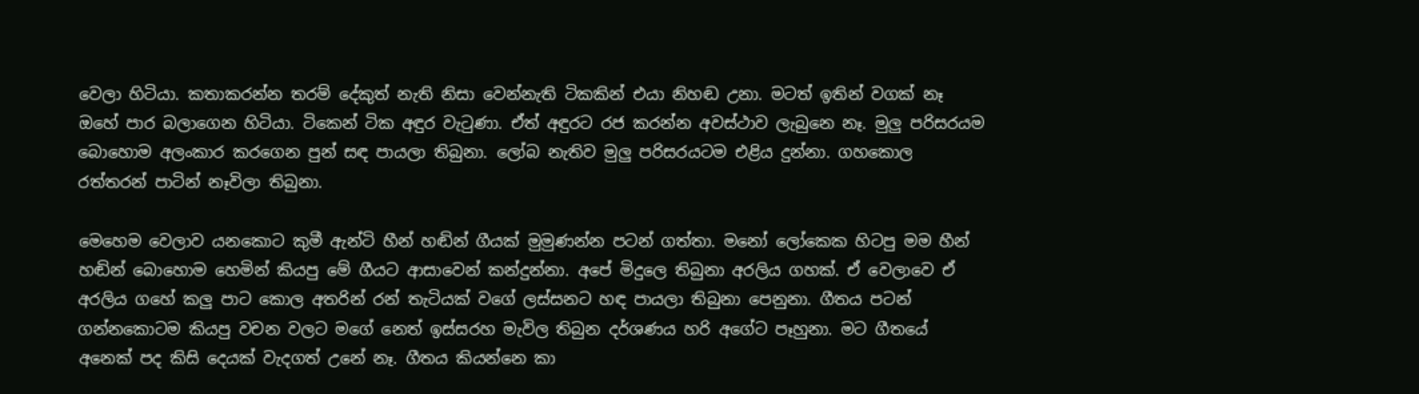වෙලා හිටියා. කතාකරන්න තරම් දේකුත් නැති නිසා වෙන්නැති ටිකකින් එයා නිහඬ උනා. මටත් ඉතින් වගක් නෑ ඔහේ පාර බලාගෙන හිටියා. ටිකෙන් ටික අඳුර වැටුණා. ඒත් අඳුරට රජ කරන්න අවස්ථාව ලැබුනෙ නෑ. මුලු පරිසරයම බොහොම අලංකාර කරගෙන පුන් සඳ පායලා තිබුනා. ලෝබ නැතිව මුලු පරිසරයටම එළිය දුන්නා. ගහකොල රත්තරන් පාටින් නෑවිලා තිබුනා.

මෙහෙම වෙලාව යනකොට කුමී ඇන්ටි හීන් හඬින් ගීයක් මුමුණන්න පටන් ගත්තා. මනෝ ලෝකෙක හිටපු මම හීන් හඬින් බොහොම හෙමින් කියපු මේ ගීයට ආසාවෙන් කන්දුන්නා. අපේ මිදුලෙ තිබුනා අරලිය ගහක්. ඒ වෙලාවෙ ඒ අරලිය ගහේ කලු පාට කොල අතරින් රන් තැටියක් වගේ ලස්සනට හඳ පායලා තිබුනා පෙනුනා. ගීතය පටන් ගන්නකොටම කියපු වචන වලට මගේ නෙත් ඉස්සරහ මැවිල තිබුන දර්ශණය හරි අගේට පෑහුනා. මට ගීතයේ අනෙක් පද කිසි දෙයක් වැදගත් උනේ නෑ. ගීතය කියන්නෙ කා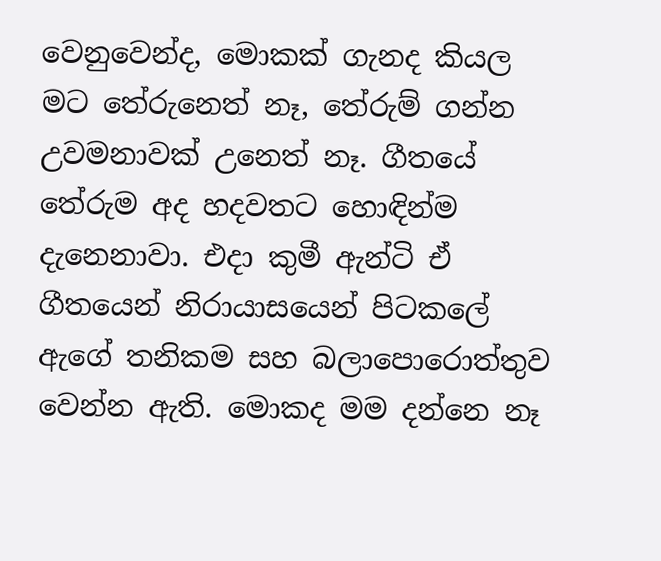වෙනුවෙන්ද, මොකක් ගැනද කියල මට තේරුනෙත් නෑ, තේරුම් ගන්න උවමනාවක් උනෙත් නෑ. ගීතයේ තේරුම අද හදවතට හොඳින්ම දැනෙනාවා. එදා කුමී ඇන්ටි ඒ ගීතයෙන් නිරායාසයෙන් පිටකලේ ඇගේ තනිකම සහ බලාපොරොත්තුව වෙන්න ඇති. මොකද මම දන්නෙ නෑ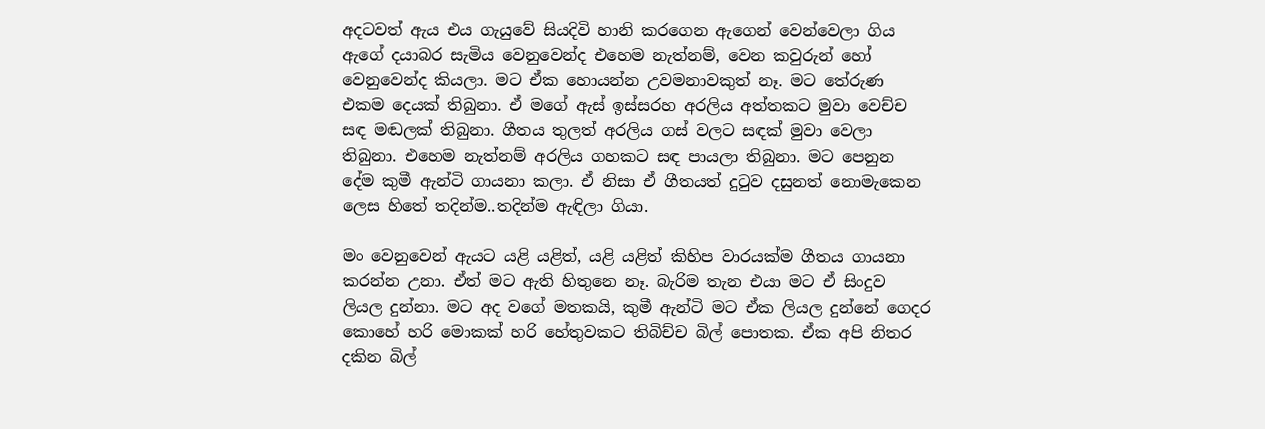අදටවත් ඇය එය ගැයුවේ සියදිවි හානි කරගෙන ඇගෙන් වෙන්වෙලා ගිය ඇගේ දයාබර සැමිය වෙනුවෙන්ද එහෙම නැත්නම්, වෙන කවුරුන් හෝ වෙනුවෙන්ද කියලා. මට ඒක හොයන්න උවමනාවකුත් නෑ. මට තේරුණ එකම දෙයක් තිබුනා. ඒ මගේ ඇස් ඉස්සරහ අරලිය අත්තකට මුවා වෙච්ච සඳ මඬලක් තිබුනා. ගීතය තුලත් අරලිය ගස් වලට සඳක් මුවා වෙලා තිබුනා. එහෙම නැත්නම් අරලිය ගහකට සඳ පායලා තිබුනා. මට පෙනුන දේම කුමී ඇන්ටි ගායනා කලා. ඒ නිසා ඒ ගීතයත් දුටුව දසුනත් නොමැකෙන ලෙස හිතේ තදින්ම..තදින්ම ඇඳිලා ගියා.

මං වෙනුවෙන් ඇයට යළි යළිත්, යළි යළිත් කිහිප වාරයක්ම ගීතය ගායනා කරන්න උනා. ඒත් මට ඇති හිතුනෙ නෑ. බැරිම තැන එයා මට ඒ සිංදුව ලියල දුන්නා. මට අද වගේ මතකයි, කුමී ඇන්ටි මට ඒක ලියල දුන්නේ ගෙදර කොහේ හරි මොකක් හරි හේතුවකට තිබිච්ච බිල් පොතක. ඒක අපි නිතර දකින බිල්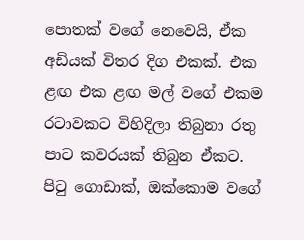පොතක් වගේ නෙවෙයි, ඒක අඩියක් විතර දිග එකක්. එක ළඟ එක ළඟ මල් වගේ එකම රටාවකට විහිදිලා තිබුනා රතු පාට කවරයක් තිබුන ඒකට. පිටු ගොඩාක්, ඔක්කොම වගේ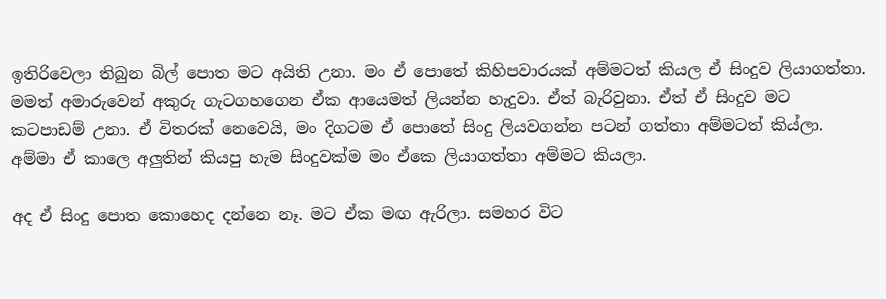ඉතිරිවෙලා තිබුන බිල් පොත මට අයිති උනා. මං ඒ පොතේ කිහිපවාරයක් අම්මටත් කියල ඒ සිංදුව ලියාගත්තා. මමත් අමාරුවෙන් අකුරු ගැටගහගෙන ඒක ආයෙමත් ලියන්න හැදුවා. ඒත් බැරිවුනා. ඒත් ඒ සිංදුව මට කටපාඩම් උනා. ඒ විතරක් නෙවෙයි, මං දිගටම ඒ පොතේ සිංදු ලියවගන්න පටන් ගත්තා අම්මටත් කිය්ලා. අම්මා ඒ කාලෙ අලුතින් කියපු හැම සිංදුවක්ම මං ඒකෙ ලියාගත්තා අම්මට කියලා.

අද ඒ සිංදු පොත කොහෙද දන්නෙ නෑ. මට ඒක මඟ ඇරිලා. සමහර විට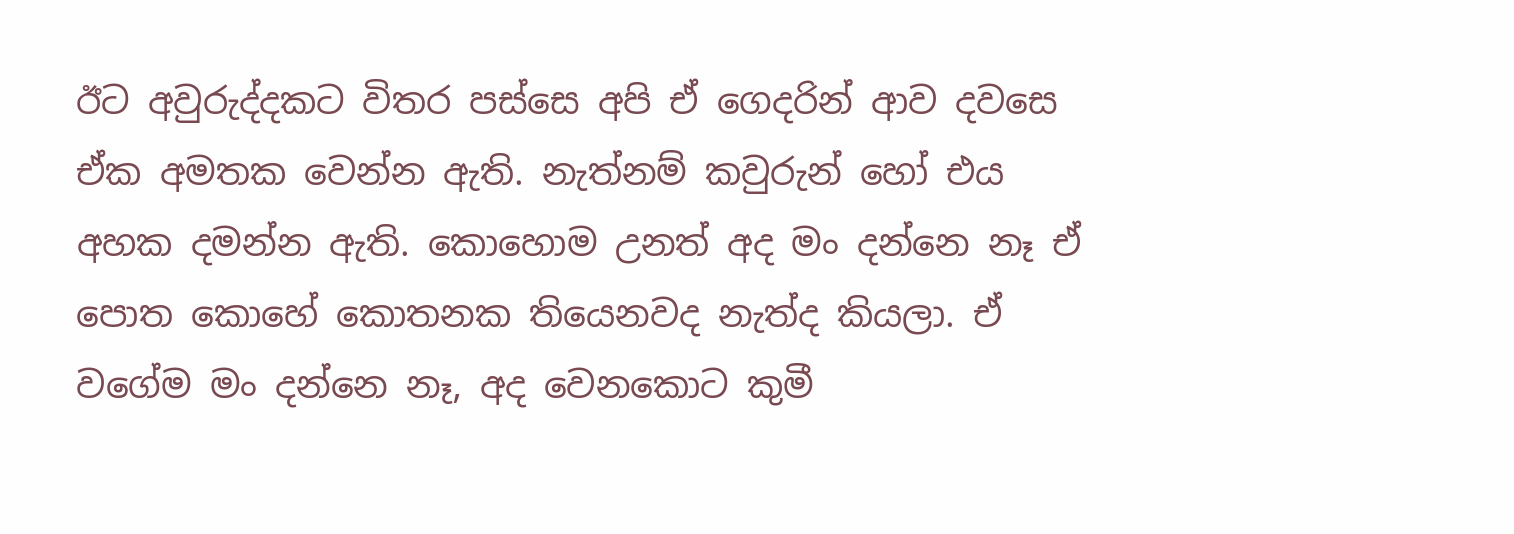ඊට අවුරුද්දකට විතර පස්සෙ අපි ඒ ගෙදරින් ආව දවසෙ ඒක අමතක වෙන්න ඇති. නැත්නම් කවුරුන් හෝ එය අහක දමන්න ඇති. කොහොම උනත් අද මං දන්නෙ නෑ ඒ පොත කොහේ කොතනක තියෙනවද නැත්ද කියලා. ඒ වගේම මං දන්නෙ නෑ, අද වෙනකොට කුමී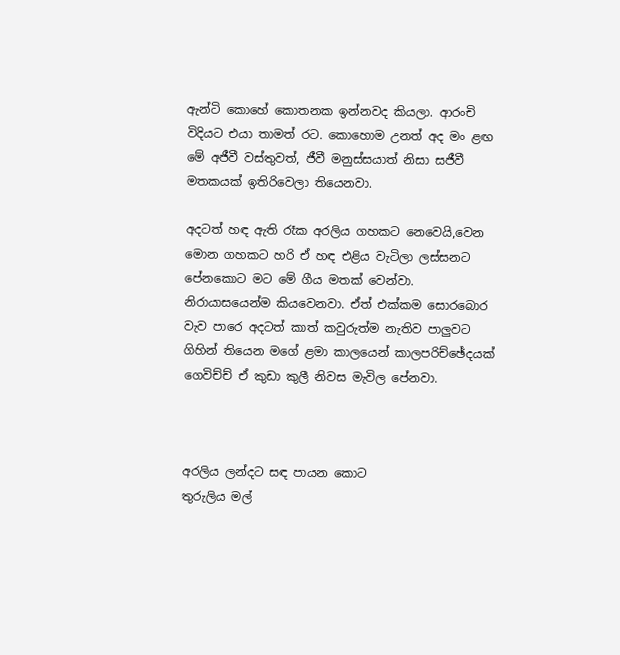ඇන්ටි කොහේ කොතනක ඉන්නවද කියලා. ආරංචි විදියට එයා තාමත් රට. කොහොම උනත් අද මං ළඟ මේ අජීවී වස්තුවත්, ජීවී මනුස්සයාත් නිසා සජීවී මතකයක් ඉතිරිවෙලා තියෙනවා.

අදටත් හඳ ඇති රෑක අරලිය ගහකට නෙවෙයි,වෙන මොන ගහකට හරි ඒ හඳ එළිය වැටිලා ලස්සනට පේනකොට මට මේ ගීය මතක් වෙන්වා. නිරායාසයෙන්ම කියවෙනවා. ඒත් එක්කම සොරබොර වැව පාරෙ අදටත් කාත් කවුරුත්ම නැතිව පාලුවට ගිහින් තියෙන මගේ ළමා කාලයෙන් කාලපරිච්ඡේදයක් ගෙවිච්ච් ඒ කුඩා කුලී නිවස මැවිල පේනවා.



අරලිය ලන්දට සඳ පායන කොට
තුරුලිය මල්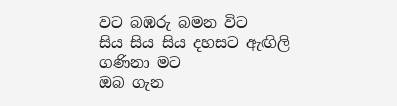වට බඹරු බමන විට
සිය සිය සිය දහසට ඇඟිලි ගණිනා මට
ඔබ ගැන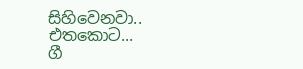සිහිවෙනවා..
එතකොට...
ගී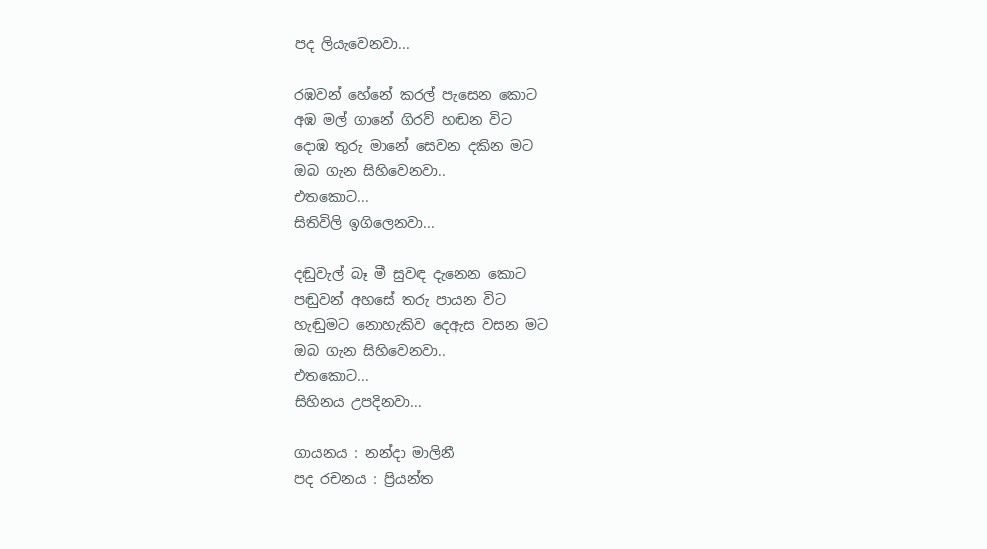පද ලියැවෙනවා...

රඹවන් හේනේ කරල් පැසෙන කොට
අඹ මල් ගානේ ගිරව් හඬන විට
දොඹ තුරු මානේ සෙවන දකින මට
ඔබ ගැන සිහිවෙනවා..
එතකොට...
සිතිවිලි ඉගිලෙනවා...

දඬු‍වැල් බෑ මී සුවඳ දැනෙන කොට
පඬුවන් අහසේ තරු පායන විට
හැඬුමට නොහැකිව දෙඇස වසන මට
ඔබ ගැන සිහි‍වෙනවා..
එතකොට...
සිහිනය උපදිනවා...

ගායනය : නන්දා මාලිනී
පද රචනය : ප්‍රියන්ත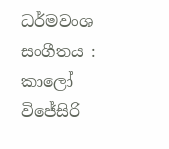ධර්මවංශ
සංගීතය : කාලෝ විජේසිරි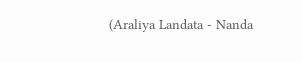(Araliya Landata - Nanda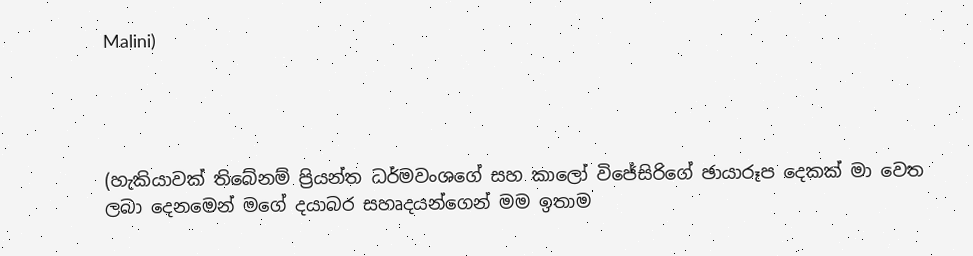Malini)




(හැකියාවක් තිබේනම් ප්‍රියන්ත ධර්මවංශගේ සහ කාලෝ විජේසිරිගේ ඡායාරූප දෙකක් මා වෙත ලබා දෙනමෙන් මගේ දයාබර සහෘදයන්ගෙන් මම ඉතාම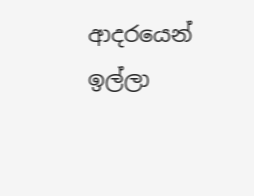ආදරයෙන් ඉල්ලා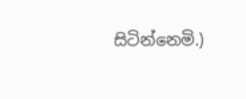සිටින්නෙමි.)